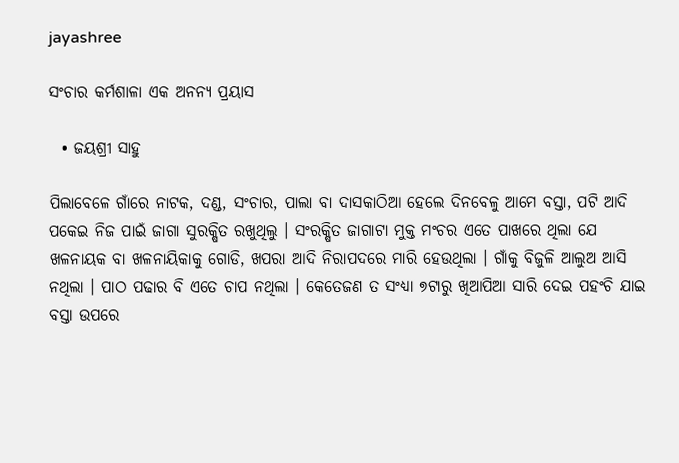jayashree

ସଂଚାର କର୍ମଶାଳା ଏକ ଅନନ୍ୟ ପ୍ରୟାସ

  • ଜୟଶ୍ରୀ ସାହୁ

ପିଲାବେଳେ ଗାଁରେ ନାଟକ, ଦଣ୍ଡ, ସଂଚାର, ପାଲା ବା ଦାସକାଠିଆ ହେଲେ ଦିନବେଳୁ ଆମେ ବସ୍ତା, ପଟି ଆଦି ପକେଇ ନିଜ ପାଇଁ ଜାଗା ସୁରକ୍ଷିତ ରଖୁଥିଲୁ । ସଂରକ୍ଷିତ ଜାଗାଟା ମୁକ୍ତ ମଂଚର ଏତେ ପାଖରେ ଥିଲା ଯେ ଖଳନାୟକ ବା ଖଳନାୟିକାକୁ ଗୋଡି, ଖପରା ଆଦି ନିରାପଦରେ ମାରି ହେଉଥିଲା । ଗାଁକୁ ବିଜୁଳି ଆଲୁଅ ଆସି ନଥିଲା । ପାଠ ପଢାର ବି ଏତେ ଚାପ ନଥିଲା । କେତେଜଣ ତ ସଂଧ୍ୟା ୭ଟାରୁ ଖିଆପିଆ ସାରି ଦେଇ ପହଂଚି ଯାଇ ବସ୍ତା ଉପରେ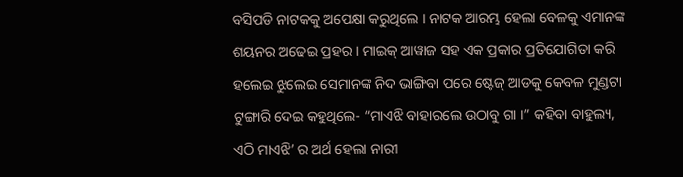ବସିପଡି ନାଟକକୁ ଅପେକ୍ଷା କରୁଥିଲେ । ନାଟକ ଆରମ୍ଭ ହେଲା ବେଳକୁ ଏମାନଙ୍କ ଶୟନର ଅଢେଇ ପ୍ରହର । ମାଇକ୍‌ ଆୱାଜ ସହ ଏକ ପ୍ରକାର ପ୍ରତିଯୋଗିତା କରି ହଲେଇ ଝୁଲେଇ ସେମାନଙ୍କ ନିଦ ଭାଙ୍ଗିବା ପରେ ଷ୍ଟେଜ୍‌ ଆଡକୁ କେବଳ ମୁଣ୍ଡଟା ଟୁଙ୍ଗାରି ଦେଇ କହୁଥିଲେ- “ମାଏଝି ବାହାରଲେ ଉଠାବୁ ଗା ।” କହିବା ବାହୁଲ୍ୟ, ଏଠି ମାଏଝି’ ର ଅର୍ଥ ହେଲା ନାରୀ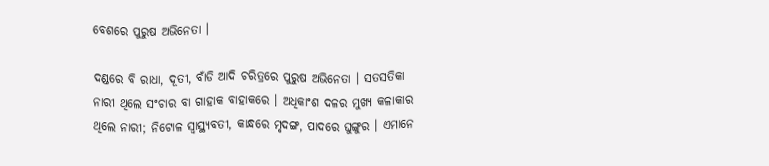ବେଶରେ ପୁରୁଷ ଅଭିନେତା ।

ଦଣ୍ଡରେ ବି ରାଧା, ଦୂତୀ, ବାଁଡି ଆଦି ଚରିତ୍ରରେ ପୁରୁଷ ଅଭିନେତା । ସତସତିକା ନାରୀ ଥିଲେ ସଂଚାର ବା ଗାହାକ ବାହାକରେ । ଅଧିକାଂଶ ଦଳର ମୁଖ୍ୟ କଳାକାର ଥିଲେ ନାରୀ; ନିଟୋଳ ସ୍ୱାସ୍ଥ୍ୟବତୀ, କାନ୍ଧରେ ମୃଦଙ୍ଗ, ପାଦରେ ଘୁଙ୍ଗୁର । ଏମାନେ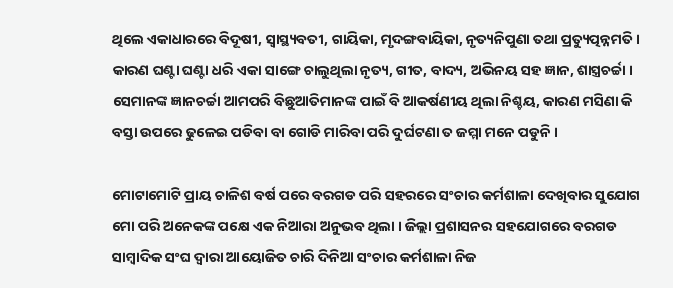ଥିଲେ ଏକାଧାରରେ ବିଦୂଷୀ, ସ୍ୱାସ୍ଥ୍ୟବତୀ, ଗାୟିକା, ମୃଦଙ୍ଗବାୟିକା, ନୃତ୍ୟନିପୁଣା ତଥା ପ୍ରତ୍ୟୁତ୍ପନ୍ନମତି । କାରଣ ଘଣ୍ଟା ଘଣ୍ଟା ଧରି ଏକା ସାଙ୍ଗେ ଚାଲୁଥିଲା ନୃତ୍ୟ, ଗୀତ, ବାଦ୍ୟ, ଅଭିନୟ ସହ ଜ୍ଞାନ, ଶାସ୍ତ୍ରଚର୍ଚ୍ଚା । ସେମାନଙ୍କ ଜ୍ଞାନଚର୍ଚ୍ଚା ଆମପରି ବିଛୁଆତିମାନଙ୍କ ପାଇଁ ବି ଆକର୍ଷଣୀୟ ଥିଲା ନିଶ୍ଚୟ, କାରଣ ମସିଣା କି ବସ୍ତା ଉପରେ ଢୁଳେଇ ପଡିବା ବା ଗୋଡି ମାରିବା ପରି ଦୁର୍ଘଟଣା ତ ଜମ୍ମା ମନେ ପଡୁନି ।

ମୋଟାମୋଟି ପ୍ରାୟ ଚାଳିଶ ବର୍ଷ ପରେ ବରଗଡ ପରି ସହରରେ ସଂଚାର କର୍ମଶାଳା ଦେଖିବାର ସୁଯୋଗ ମୋ ପରି ଅନେକଙ୍କ ପକ୍ଷେ ଏକ ନିଆରା ଅନୁଭବ ଥିଲା । ଜିଲ୍ଲା ପ୍ରଶାସନର ସହଯୋଗରେ ବରଗଡ ସାମ୍ବାଦିକ ସଂଘ ଦ୍ୱାରା ଆୟୋଜିତ ଚାରି ଦିନିଆ ସଂଚାର କର୍ମଶାଳା ନିଜ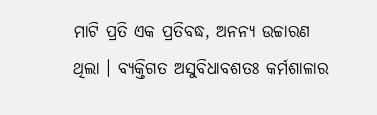ମାଟି ପ୍ରତି ଏକ ପ୍ରତିବଦ୍ଧ, ଅନନ୍ୟ ଉଚ୍ଚାରଣ ଥିଲା । ବ୍ୟକ୍ତିଗତ ଅସୁବିଧାବଶତଃ କର୍ମଶାଳାର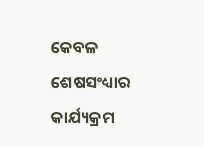କେବଳ ଶେଷସଂଧ୍ୟାର କାର୍ଯ୍ୟକ୍ରମ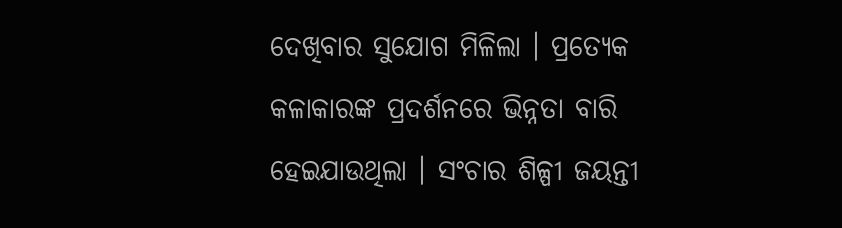ଦେଖିବାର ସୁଯୋଗ ମିଳିଲା । ପ୍ରତ୍ୟେକ କଳାକାରଙ୍କ ପ୍ରଦର୍ଶନରେ ଭିନ୍ନତା ବାରି ହେଇଯାଉଥିଲା । ସଂଚାର ଶିଳ୍ପୀ ଜୟନ୍ତୀ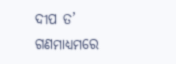ଦୀପ ତ’ ଗଣମାଧ୍ୟମରେ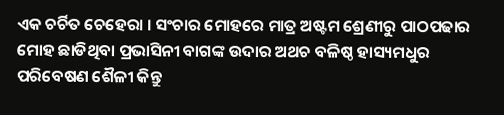ଏକ ଚର୍ଚିତ ଚେହେରା । ସଂଚାର ମୋହରେ ମାତ୍ର ଅଷ୍ଟମ ଶ୍ରେଣୀରୁ ପାଠପଢାର ମୋହ ଛାଡିଥିବା ପ୍ରଭାସିନୀ ବାଗଙ୍କ ଉଦାର ଅଥଚ ବଳିଷ୍ଠ ହାସ୍ୟମଧୁର ପରିବେଷଣ ଶୈଳୀ କିନ୍ତୁ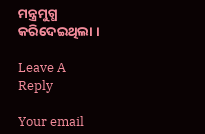ମନ୍ତ୍ରମୁଗ୍ଧ କରିଦେଇଥିଲା ।

Leave A Reply

Your email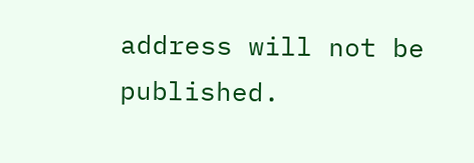address will not be published.